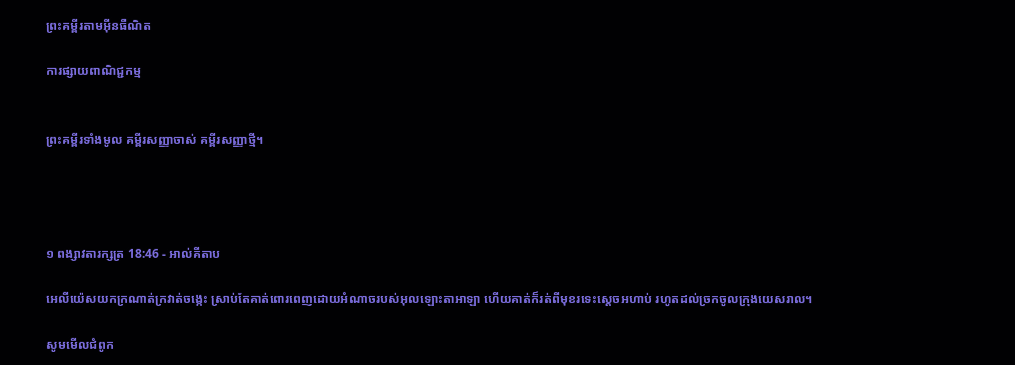ព្រះគម្ពីរតាមអ៊ីនធឺណិត

ការផ្សាយពាណិជ្ជកម្ម


ព្រះគម្ពីរទាំងមូល គម្ពីរសញ្ញាចាស់ គម្ពីរសញ្ញាថ្មី។




១ ពង្សាវ‌តារ‌ក្សត្រ 18:46 - អាល់គីតាប

អេលី‌យ៉េសយកក្រណាត់ក្រវាត់ចង្កេះ ស្រាប់តែគាត់ពោរ‌ពេញដោយអំណាចរបស់អុលឡោះ‌តាអាឡា ហើយគាត់ក៏រត់ពីមុខរទេះស្តេចអហាប់ រហូតដល់ច្រកចូលក្រុងយេសរាល។

សូមមើលជំពូក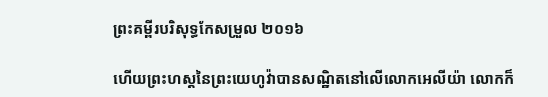ព្រះគម្ពីរបរិសុទ្ធកែសម្រួល ២០១៦

ហើយព្រះ‌ហស្តនៃព្រះ‌យេហូវ៉ាបានសណ្ឋិតនៅលើលោកអេលីយ៉ា លោកក៏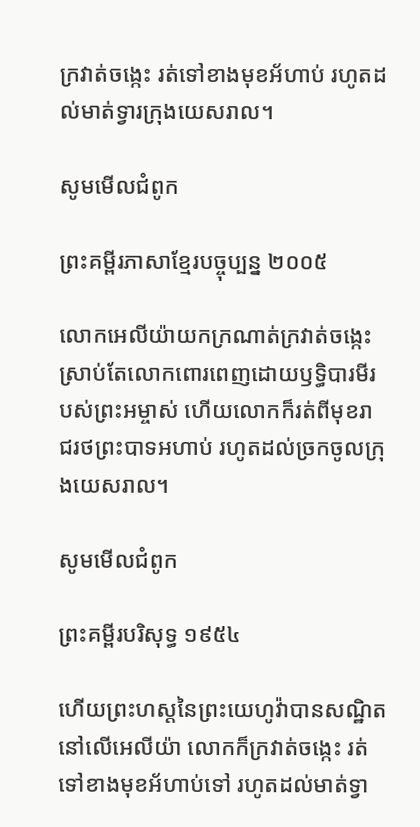ក្រវាត់ចង្កេះ រត់ទៅខាងមុខអ័ហាប់ រហូតដល់មាត់ទ្វារក្រុងយេស‌រាល។

សូមមើលជំពូក

ព្រះគម្ពីរភាសាខ្មែរបច្ចុប្បន្ន ២០០៥

លោកអេលីយ៉ាយកក្រណាត់ក្រវាត់ចង្កេះ ស្រាប់តែលោកពោរ‌ពេញដោយឫទ្ធិ‌បារមីរបស់ព្រះ‌អម្ចាស់ ហើយលោកក៏រត់ពីមុខរាជ‌រថព្រះ‌បាទអហាប់ រហូតដល់ច្រកចូលក្រុងយេស‌រាល។

សូមមើលជំពូក

ព្រះគម្ពីរបរិសុទ្ធ ១៩៥៤

ហើយព្រះ‌ហស្តនៃព្រះ‌យេហូវ៉ាបានសណ្ឋិតនៅលើអេលីយ៉ា លោកក៏ក្រវាត់ចង្កេះ រត់ទៅខាងមុខអ័ហាប់ទៅ រហូតដល់មាត់ទ្វា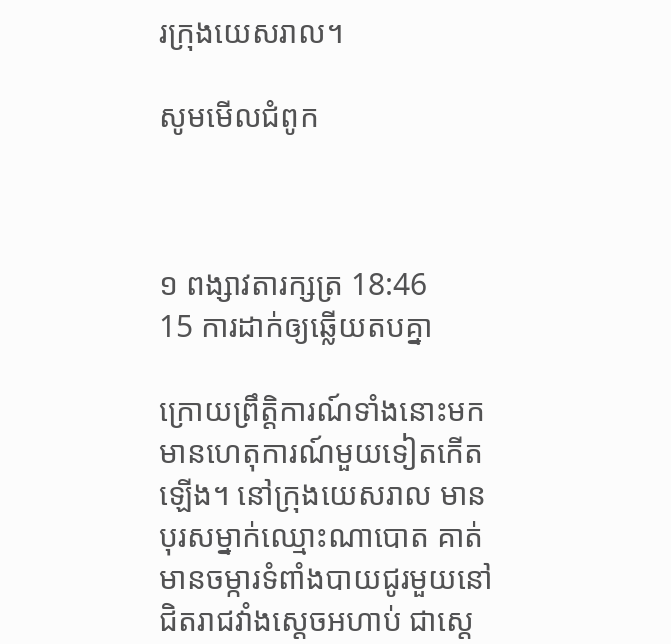រក្រុងយេស‌រាល។

សូមមើលជំពូក



១ ពង្សាវ‌តារ‌ក្សត្រ 18:46
15 ការដាក់ឲ្យឆ្លើយតបគ្នា

ក្រោយព្រឹត្តិ‌ការណ៍ទាំងនោះមក មានហេតុ‌ការណ៍មួយទៀតកើតឡើង។ នៅក្រុងយេស‌រាល មានបុរសម្នាក់ឈ្មោះណា‌បោត គាត់មានចម្ការទំពាំងបាយ‌ជូរមួយនៅជិតរាជ‌វាំងស្តេចអហាប់ ជាស្តេ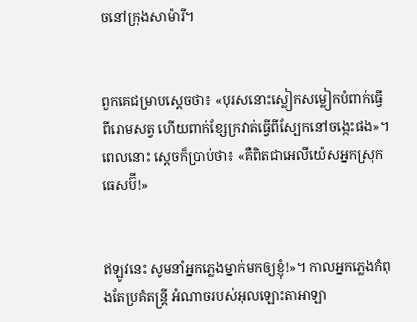ចនៅក្រុងសាម៉ារី។


ពួកគេជម្រាបស្តេចថា៖ «បុរសនោះស្លៀកសម្លៀក‌បំពាក់ធ្វើពីរោមសត្វ ហើយពាក់ខ្សែក្រវាត់ធ្វើពីស្បែកនៅចង្កេះផង»។ ពេលនោះ ស្តេចក៏ប្រាប់ថា៖ «គឺពិតជាអេលី‌យ៉េសអ្នកស្រុកធេស‌ប៊ី!»


ឥឡូវនេះ សូមនាំអ្នកភ្លេងម្នាក់មកឲ្យខ្ញុំ!»។ កាលអ្នកភ្លេងកំពុងតែប្រគំតន្ត្រី អំណាចរបស់អុលឡោះ‌តាអាឡា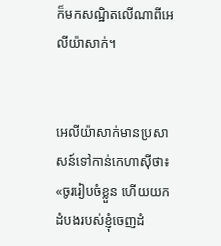ក៏មកសណ្ឋិតលើណាពីអេលី‌យ៉ាសាក់។


អេលី‌យ៉ាសាក់មានប្រសាសន៍ទៅកាន់កេហា‌ស៊ីថា៖ «ចូររៀប‌ចំខ្លួន ហើយយកដំបងរបស់ខ្ញុំចេញដំ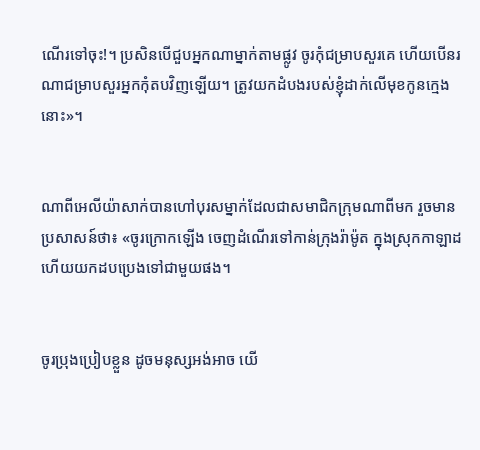ណើរទៅចុះ!។ ប្រសិនបើជួបអ្នកណាម្នាក់តាមផ្លូវ ចូរកុំជម្រាបសួរគេ ហើយបើនរណាជម្រាបសួរអ្នកកុំតបវិញឡើយ។ ត្រូវយកដំបងរបស់ខ្ញុំដាក់លើមុខកូនក្មេងនោះ»។


ណាពីអេលី‌យ៉ាសាក់បានហៅបុរសម្នាក់ដែលជាសមាជិកក្រុមណាពីមក រួចមានប្រសាសន៍ថា៖ «ចូរក្រោកឡើង ចេញដំណើរទៅកាន់ក្រុងរ៉ាម៉ូត ក្នុងស្រុកកាឡាដ ហើយយកដបប្រេងទៅជាមួយផង។


ចូរប្រុងប្រៀបខ្លួន ដូចមនុស្សអង់‌អាច យើ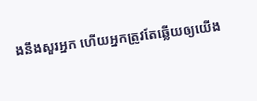ងនឹងសួរអ្នក ហើយអ្នកត្រូវតែឆ្លើយឲ្យយើង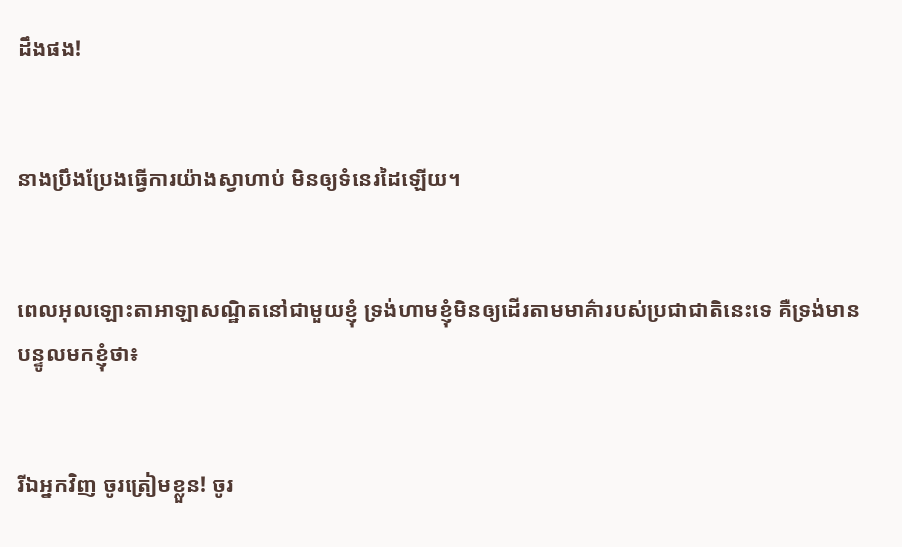ដឹងផង!


នាងប្រឹង‌ប្រែងធ្វើការយ៉ាងស្វាហាប់ មិនឲ្យទំនេរដៃឡើយ។


ពេលអុលឡោះ‌តាអាឡាសណ្ឋិតនៅជាមួយខ្ញុំ ទ្រង់ហាមខ្ញុំមិនឲ្យដើរតាមមាគ៌ារបស់ប្រជា‌ជាតិនេះទេ គឺទ្រង់មានបន្ទូលមកខ្ញុំថា៖


រីឯអ្នកវិញ ចូរត្រៀមខ្លួន! ចូរ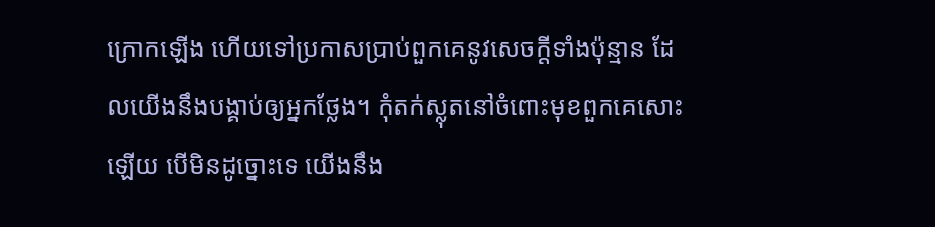ក្រោកឡើង ហើយទៅប្រកាសប្រាប់ពួកគេនូវសេចក្ដីទាំងប៉ុន្មាន ដែលយើងនឹងបង្គាប់ឲ្យអ្នកថ្លែង។ កុំតក់‌ស្លុតនៅចំពោះមុខពួកគេសោះឡើយ បើមិនដូច្នោះទេ យើងនឹង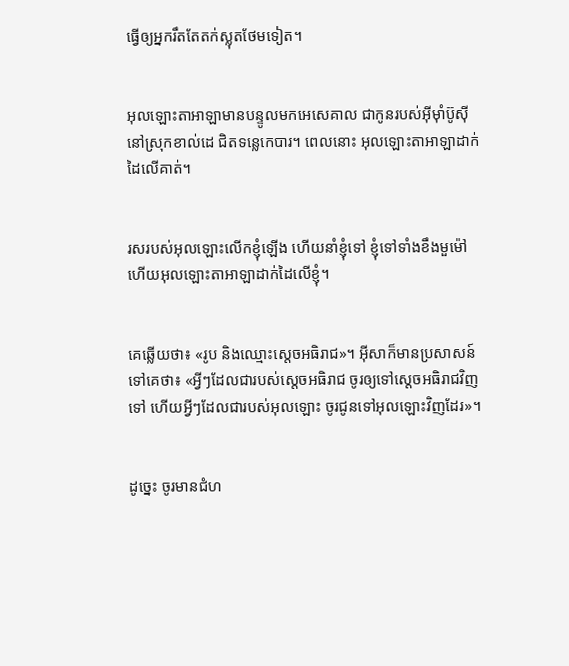ធ្វើឲ្យអ្នករឹតតែតក់‌ស្លុតថែមទៀត។


អុលឡោះ‌តាអាឡាមានបន្ទូលមកអេសេ‌គាល ជាកូនរបស់អ៊ីមុាំប៊ូស៊ី នៅស្រុកខាល់ដេ ជិតទន្លេកេបារ។ ពេលនោះ អុលឡោះ‌តាអាឡាដាក់ដៃលើគាត់។


រសរបស់អុលឡោះលើកខ្ញុំឡើង ហើយនាំខ្ញុំទៅ ខ្ញុំទៅទាំងខឹងមួម៉ៅ ហើយអុលឡោះ‌តាអាឡាដាក់ដៃលើខ្ញុំ។


គេឆ្លើយថា៖ «រូប និងឈ្មោះស្តេចអធិរាជ»។ អ៊ីសាក៏មានប្រសាសន៍ទៅគេថា៖ «អ្វីៗដែលជារបស់ស្តេចអធិរាជ ចូរឲ្យទៅស្តេចអធិរាជវិញទៅ ហើយអ្វីៗដែលជារបស់អុលឡោះ ចូរជូនទៅអុលឡោះវិញដែរ»។


ដូច្នេះ ចូរមានជំហ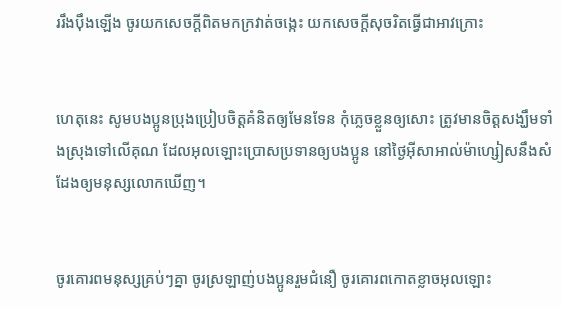ររឹង‌ប៉ឹងឡើង ចូរយកសេចក្ដីពិតមកក្រវាត់ចង្កេះ យកសេចក្ដីសុចរិតធ្វើជាអាវក្រោះ


ហេតុនេះ សូមបងប្អូនប្រុងប្រៀបចិត្ដគំនិតឲ្យមែនទែន កុំភ្លេចខ្លួនឲ្យសោះ ត្រូវមានចិត្ដសង្ឃឹមទាំងស្រុងទៅលើគុណ ដែលអុលឡោះប្រោសប្រទានឲ្យបងប្អូន នៅថ្ងៃអ៊ីសា‌អាល់ម៉ា‌ហ្សៀសនឹងសំដែងឲ្យមនុស្សលោកឃើញ។


ចូរគោរពមនុស្សគ្រប់ៗគ្នា ចូរស្រឡាញ់បងប្អូនរួមជំនឿ ចូរគោរពកោតខ្លាចអុលឡោះ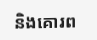និងគោរព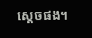ស្តេចផង។